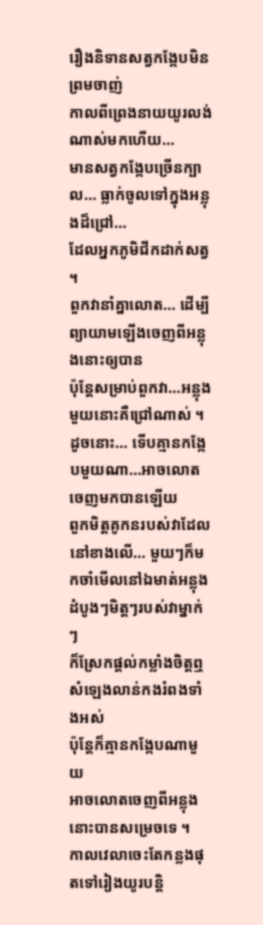រឿងនិទានសត្វកង្កែបមិនព្រមចាញ់
កាលពីព្រេងនាយយូរលង់ណាស់មកហើយ…
មានសត្វកង្កែបច្រើនក្បាល… ធ្លាក់ចូលទៅក្នុងអន្លុងដ៏ជ្រៅ…
ដែលអ្នកភូមិជីកដាក់សត្វ
។
ពួកវានាំគ្នាលោត… ដើម្បីព្យាយាមឡើងចេញពីអន្លុងនោះឲ្យបាន
ប៉ុន្តែសម្រាប់ពួកវា…អន្លុងមួយនោះគឺជ្រៅណាស់ ។
ដូចនោះ… ទើបគ្មានកង្កែបមួយណា…អាចលោតចេញមកបានឡើយ
ពួកមិត្តគូកនរបស់វាដែលនៅខាងលើ… មួយៗក៏មកចាំមើលនៅឯមាត់អន្លុង
ដំបូងៗមិត្តៗរបស់វាម្នាក់ៗ
ក៏ស្រែកផ្ដល់កម្លាំងចិត្តឮសំឡេងលាន់កងរំពងទាំងអស់
ប៉ុន្តែក៏គ្មានកង្កែបណាមួយ
អាចលោតចេញពីអន្លុងនោះបានសម្រេចទេ ។
កាលវេលាចេះតែកន្លងផុតទៅរៀងយូរបន្តិ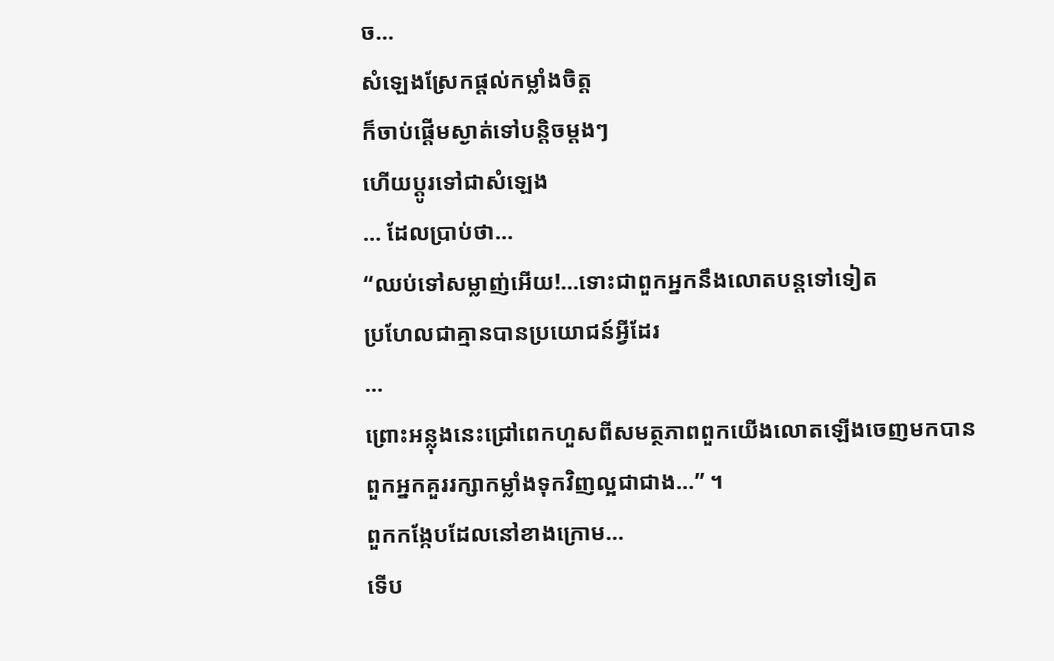ច…
សំឡេងស្រែកផ្ដល់កម្លាំងចិត្ត
ក៏ចាប់ផ្ដើមស្ងាត់ទៅបន្តិចម្ដងៗ
ហើយប្ដូរទៅជាសំឡេង
… ដែលប្រាប់ថា…
“ឈប់ទៅសម្លាញ់អើយ!…ទោះជាពួកអ្នកនឹងលោតបន្តទៅទៀត
ប្រហែលជាគ្មានបានប្រយោជន៍អ្វីដែរ
…
ព្រោះអន្លុងនេះជ្រៅពេកហួសពីសមត្ថភាពពួកយើងលោតឡើងចេញមកបាន
ពួកអ្នកគួររក្សាកម្លាំងទុកវិញល្អជាជាង…” ។
ពួកកង្កែបដែលនៅខាងក្រោម…
ទើប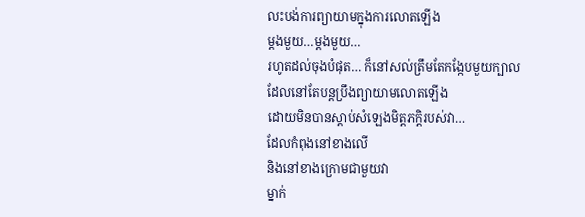លះបង់ការព្យាយាមក្នុងការលោតឡើង
ម្ដងមួយ…ម្ដងមួយ…
រហូតដល់ចុងបំផុត… ក៏នៅសល់ត្រឹមតែកង្កែបមួយក្បាល
ដែលនៅតែបន្តប្រឹងព្យាយាមលោតឡើង
ដោយមិនបានស្ដាប់សំឡេងមិត្តភក្ដិរបស់វា…
ដែលកំពុងនៅខាងលើ
និងនៅខាងក្រោមជាមួយវា
ម្នាក់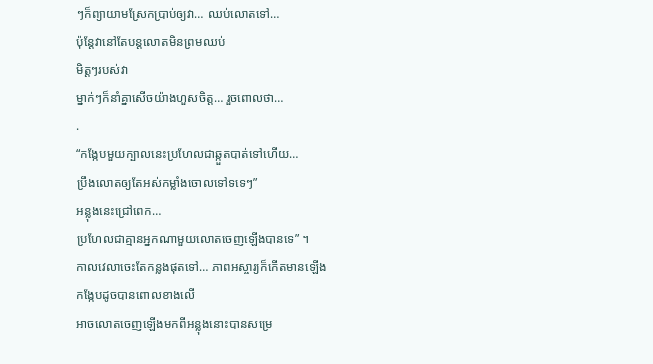ៗក៏ព្យាយាមស្រែកប្រាប់ឲ្យវា… ឈប់លោតទៅ…
ប៉ុន្តែវានៅតែបន្តលោតមិនព្រមឈប់
មិត្តៗរបស់វា
ម្នាក់ៗក៏នាំគ្នាសើចយ៉ាងហួសចិត្ត… រួចពោលថា…
.
“កង្កែបមួយក្បាលនេះប្រហែលជាឆ្កួតបាត់ទៅហើយ…
ប្រឹងលោតឲ្យតែអស់កម្លាំងចោលទៅទទេៗ”
អន្លុងនេះជ្រៅពេក…
ប្រហែលជាគ្មានអ្នកណាមួយលោតចេញឡើងបានទេ” ។
កាលវេលាចេះតែកន្លងផុតទៅ… ភាពអស្ចារ្យក៏កើតមានឡើង
កង្កែបដូចបានពោលខាងលើ
អាចលោតចេញឡើងមកពីអន្លុងនោះបានសម្រេ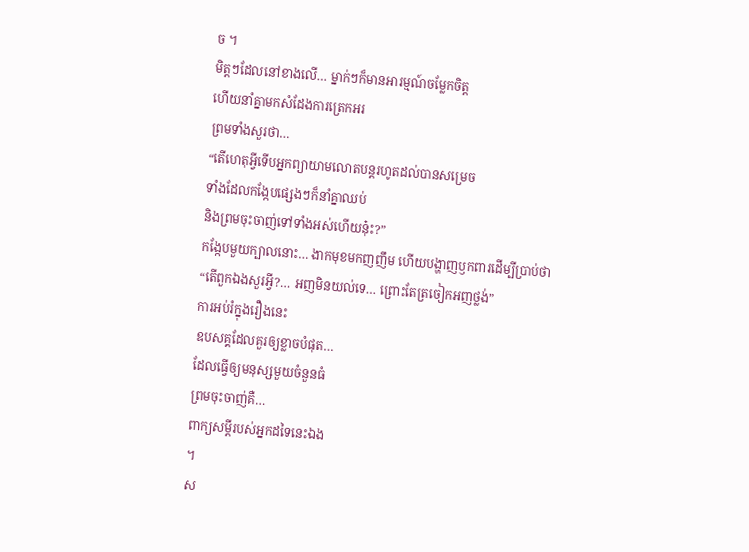ច ។
មិត្តៗដែលនៅខាងលើ… ម្នាក់ៗក៏មានអារម្មណ៍ចម្លែកចិត្ត
ហើយនាំគ្នាមកសំដែងការត្រេកអរ
ព្រមទាំងសួរថា…
“តើហេតុអ្វីទើបអ្នកព្យាយាមលោតបន្តរហូតដល់បានសម្រេច
ទាំងដែលកង្កែបផ្សេងៗក៏នាំគ្នាឈប់
និងព្រមចុះចាញ់ទៅទាំងអស់ហើយនុ៎ះ?”
កង្កែបមួយក្បាលនោះ… ងាកមុខមកញញឹម ហើយបង្ហាញឫកពារដើម្បីប្រាប់ថា
“តើពួកឯងសួរអ្វី?… អញមិនយល់ទេ… ព្រោះតែត្រចៀកអញថ្លង់”
ការអប់រំក្នុងរឿងនេះ
ឧបសគ្គដែលគួរឲ្យខ្លាចបំផុត…
ដែលធ្វើឲ្យមនុស្សមួយចំនួនធំ
ព្រមចុះចាញ់គឺ…
ពាក្យសម្ដីរបស់អ្នកដទៃនេះឯង
។
ស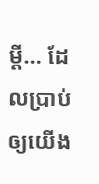ម្ដី… ដែលប្រាប់ឲ្យយើង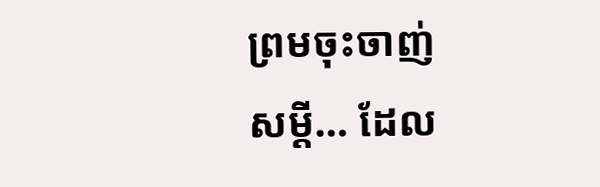ព្រមចុះចាញ់
សម្ដី… ដែល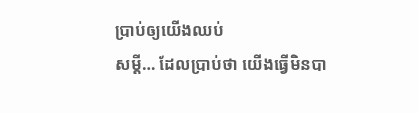ប្រាប់ឲ្យយើងឈប់
សម្ដី… ដែលប្រាប់ថា យើងធ្វើមិនបា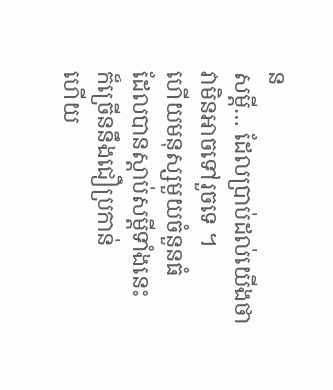ន
សម្ដី… ដែលប្រាប់ដល់យើងថា វាមិនអាចទៅរួចទេ ។
ហើយមនុស្សមួយចំនួនធំ
ដែលបានស្ដាប់សម្ដីទាំងនេះ
ក៏ច្រើននឹងជឿប្រកាន់
ហើយ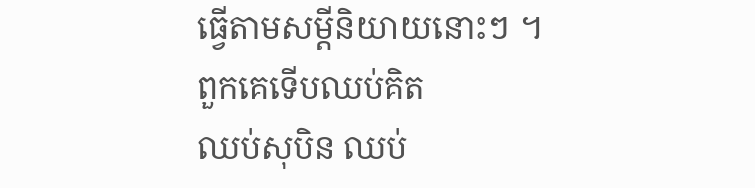ធ្វើតាមសម្ដីនិយាយនោះៗ ។
ពួកគេទើបឈប់គិត
ឈប់សុបិន ឈប់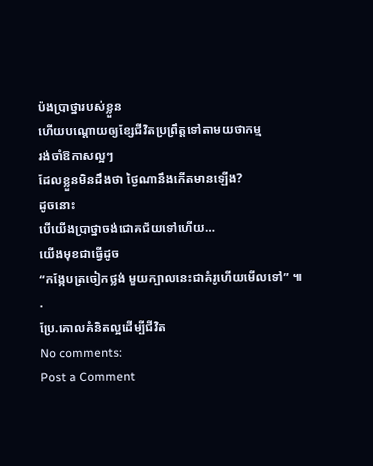ប៉ងប្រាថ្នារបស់ខ្លួន
ហើយបណ្ដោយឲ្យខ្សែជីវិតប្រព្រឹត្តទៅតាមយថាកម្ម
រង់ចាំឱកាសល្អៗ
ដែលខ្លួនមិនដឹងថា ថ្ងៃណានឹងកើតមានឡើង?
ដូចនោះ
បើយើងប្រាថ្នាចង់ជោគជ័យទៅហើយ…
យើងមុខជាធ្វើដូច
“កង្កែបត្រចៀកថ្លង់ មួយក្បាលនេះជាគំរូហើយមើលទៅ” ៕
.
ប្រែ.គោលគំនិតល្អដើម្បីជីវិត
No comments:
Post a Comment